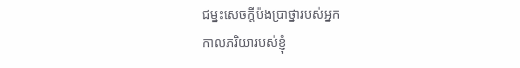ជម្នះសេចក្តីប៉ងប្រាថ្នារបស់អ្នក
កាលភរិយារបស់ខ្ញុំ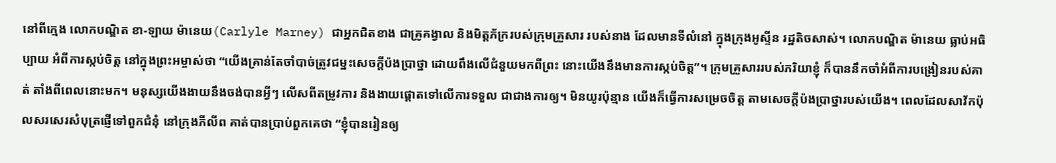នៅពីក្មេង លោកបណ្ឌិត ខា-ឡាយ ម៉ានេយ(Carlyle Marney) ជាអ្នកជិតខាង ជាគ្រូគង្វាល និងមិត្តភ័ក្ររបស់ក្រុមគ្រួសារ របស់នាង ដែលមានទីលំនៅ ក្នុងក្រុងអូស្ទីន រដ្ឋតិចសាស់។ លោកបណ្ឌិត ម៉ានេយ ធ្លាប់អធិប្បាយ អំពីការស្កប់ចិត្ត នៅក្នុងព្រះអម្ចាស់ថា “យើងគ្រាន់តែចាំបាច់ត្រូវជម្នះសេចក្តីប៉ងប្រាថ្នា ដោយពឹងលើជំនួយមកពីព្រះ នោះយើងនឹងមានការស្កប់ចិត្ត”។ ក្រុមគ្រួសាររបស់ភរិយាខ្ញុំ ក៏បាននឹកចាំអំពីការបង្រៀនរបស់គាត់ តាំងពីពេលនោះមក។ មនុស្សយើងងាយនឹងចង់បានអ្វីៗ លើសពីតម្រូវការ និងងាយផ្តោតទៅលើការទទួល ជាជាងការឲ្យ។ មិនយូរប៉ុន្មាន យើងក៏ធ្វើការសម្រេចចិត្ត តាមសេចក្តីប៉ងប្រាថ្នារបស់យើង។ ពេលដែលសាវ័កប៉ុលសរសេរសំបុត្រផ្ញើទៅពួកជំនុំ នៅក្រុងភីលីព គាត់បានប្រាប់ពួកគេថា “ខ្ញុំបានរៀនឲ្យ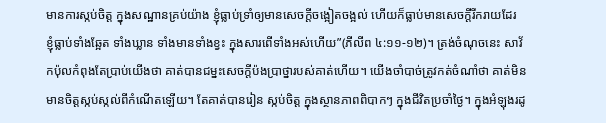មានការស្កប់ចិត្ត ក្នុងសណ្ឋានគ្រប់យ៉ាង ខ្ញុំធ្លាប់ទ្រាំឲ្យមានសេចក្តីចង្អៀតចង្អល់ ហើយក៏ធ្លាប់មានសេចក្តីរីករាយដែរ ខ្ញុំធ្លាប់ទាំងឆ្អែត ទាំងឃ្លាន ទាំងមានទាំងខ្វះ ក្នុងសារពើទាំងអស់ហើយ”(ភីលីព ៤:១១-១២)។ ត្រង់ចំណុចនេះ សាវ័កប៉ុលកំពុងតែប្រាប់យើងថា គាត់បានជម្នះសេចក្តីប៉ងប្រាថ្នារបស់គាត់ហើយ។ យើងចាំបាច់ត្រូវកត់ចំណាំថា គាត់មិនមានចិត្តស្កប់ស្កល់ពីកំណើតឡើយ។ តែគាត់បានរៀន ស្កប់ចិត្ត ក្នុងស្ថានភាពពិបាកៗ ក្នុងជីវិតប្រចាំថ្ងៃ។ ក្នុងអំឡុងរដូ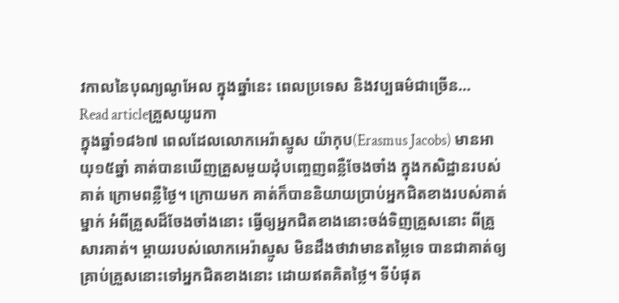វកាលនៃបុណ្យណូអែល ក្នុងឆ្នាំនេះ ពេលប្រទេស និងវប្បធម៌ជាច្រើន…
Read articleគ្រួសយូរេកា
ក្នុងឆ្នាំ១៨៦៧ ពេលដែលលោកអេរ៉ាស្មូស យ៉ាកុប(Erasmus Jacobs) មានអាយុ១៥ឆ្នាំ គាត់បានឃើញគ្រួសមួយដុំបញ្ចេញពន្លឺចែងចាំង ក្នុងកសិដ្ឋានរបស់គាត់ ក្រោមពន្លឺថ្ងៃ។ ក្រោយមក គាត់ក៏បាននិយាយប្រាប់អ្នកជិតខាងរបស់គាត់ម្នាក់ អំពីគ្រួសដ៏ចែងចាំងនោះ ធ្វើឲ្យអ្នកជិតខាងនោះចង់ទិញគ្រួសនោះ ពីគ្រួសារគាត់។ ម្តាយរបស់លោកអេរ៉ាស្មូស មិនដឹងថាវាមានតម្លៃទេ បានជាគាត់ឲ្យគ្រាប់គ្រួសនោះទៅអ្នកជិតខាងនោះ ដោយឥតគិតថ្លៃ។ ទីបំផុត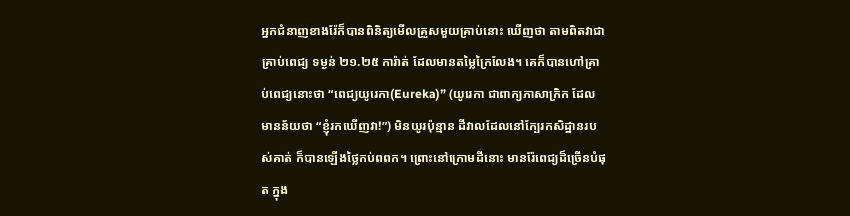អ្នកជំនាញខាងរ៉ែក៏បានពិនិត្យមើលគ្រួសមួយគ្រាប់នោះ ឃើញថា តាមពិតវាជាគ្រាប់ពេជ្យ ទម្ងន់ ២១.២៥ ការ៉ាត់ ដែលមានតម្លៃក្រៃលែង។ គេក៏បានហៅគ្រាប់ពេជ្យនោះថា “ពេជ្យយូរេកា(Eureka)” (យូរេកា ជាពាក្យភាសាក្រិក ដែលមានន័យថា “ខ្ញុំរកឃើញវា!”) មិនយូរប៉ុន្មាន ដីវាលដែលនៅក្បែរកសិដ្ឋានរបស់គាត់ ក៏បានឡើងថ្លៃកប់ពពក។ ព្រោះនៅក្រោមដីនោះ មានរ៉ែពេជ្យដ៏ច្រើនបំផុត ក្នុង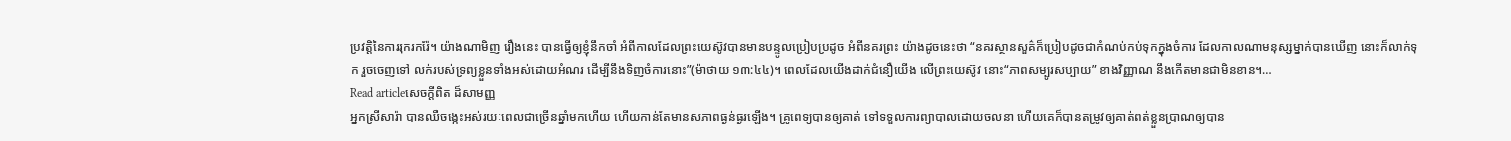ប្រវត្តិនៃការរុករករ៉ែ។ យ៉ាងណាមិញ រឿងនេះ បានធ្វើឲ្យខ្ញុំនឹកចាំ អំពីកាលដែលព្រះយេស៊ូវបានមានបន្ទូលប្រៀបប្រដូច អំពីនគរព្រះ យ៉ាងដូចនេះថា “នគរស្ថានសួគ៌ក៏ប្រៀបដូចជាកំណប់កប់ទុកក្នុងចំការ ដែលកាលណាមនុស្សម្នាក់បានឃើញ នោះក៏លាក់ទុក រួចចេញទៅ លក់របស់ទ្រព្យខ្លួនទាំងអស់ដោយអំណរ ដើម្បីនឹងទិញចំការនោះ”(ម៉ាថាយ ១៣:៤៤)។ ពេលដែលយើងដាក់ជំនឿយើង លើព្រះយេស៊ូវ នោះ“ភាពសម្បូរសប្បាយ” ខាងវិញ្ញាណ នឹងកើតមានជាមិនខាន។…
Read articleសេចក្តីពិត ដ៏សាមញ្ញ
អ្នកស្រីសារ៉ា បានឈឺចង្កេះអស់រយៈពេលជាច្រើនឆ្នាំមកហើយ ហើយកាន់តែមានសភាពធ្ងន់ធ្ងរឡើង។ គ្រូពេទ្យបានឲ្យគាត់ ទៅទទួលការព្យាបាលដោយចលនា ហើយគេក៏បានតម្រូវឲ្យគាត់ពត់ខ្លួនប្រាណឲ្យបាន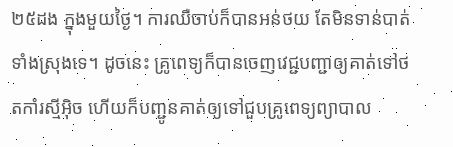២៥ដង ក្នុងមួយថ្ងៃ។ ការឈឺចាប់ក៏បានអន់ថយ តែមិនទាន់បាត់ទាំងស្រុងទេ។ ដូចនេះ គ្រូពេទ្យក៏បានចេញវេជ្ជបញ្ជាឲ្យគាត់ទៅថតកាំរស្មីអ៊ិច ហើយក៏បញ្ជូនគាត់ឲ្យទៅជួបគ្រូពេទ្យព្យាបាល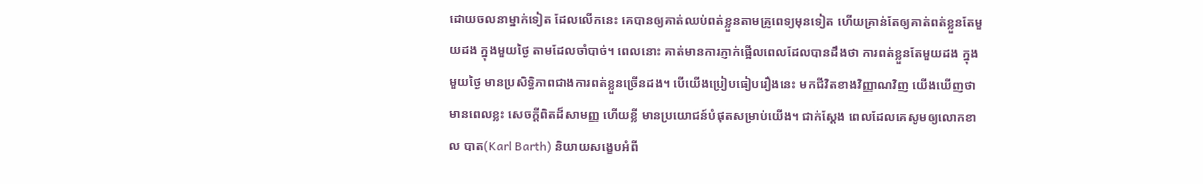ដោយចលនាម្នាក់ទៀត ដែលលើកនេះ គេបានឲ្យគាត់ឈប់ពត់ខ្លួនតាមគ្រូពេទ្យមុនទៀត ហើយគ្រាន់តែឲ្យគាត់ពត់ខ្លួនតែមួយដង ក្នុងមួយថ្ងៃ តាមដែលចាំបាច់។ ពេលនោះ គាត់មានការភ្ញាក់ផ្អើលពេលដែលបានដឹងថា ការពត់ខ្លួនតែមួយដង ក្នុងមួយថ្ងៃ មានប្រសិទ្ធិភាពជាងការពត់ខ្លួនច្រើនដង។ បើយើងប្រៀបធៀបរឿងនេះ មកជីវិតខាងវិញ្ញាណវិញ យើងឃើញថា មានពេលខ្លះ សេចក្តីពិតដ៏សាមញ្ញ ហើយខ្លី មានប្រយោជន៍បំផុតសម្រាប់យើង។ ជាក់ស្តែង ពេលដែលគេសូមឲ្យលោកខាល បាត(Karl Barth) និយាយសង្ខេបអំពី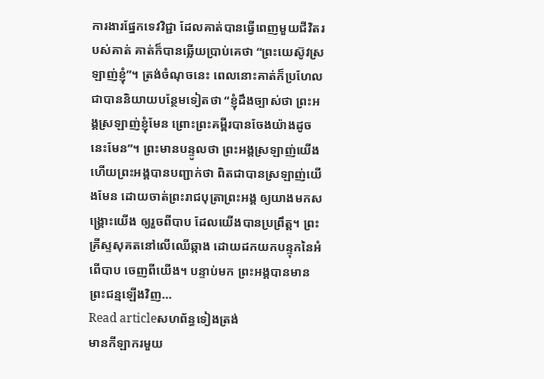ការងារផ្នែកទេវវិជ្ជា ដែលគាត់បានធ្វើពេញមួយជីវិតរបស់គាត់ គាត់ក៏បានឆ្លើយប្រាប់គេថា “ព្រះយេស៊ូវស្រឡាញ់ខ្ញុំ”។ ត្រង់ចំណុចនេះ ពេលនោះគាត់ក៏ប្រហែលជាបាននិយាយបន្ថែមទៀតថា “ខ្ញុំដឹងច្បាស់ថា ព្រះអង្គស្រឡាញ់ខ្ញុំមែន ព្រោះព្រះគម្ពីរបានចែងយ៉ាងដូចនេះមែន”។ ព្រះមានបន្ទូលថា ព្រះអង្គស្រឡាញ់យើង ហើយព្រះអង្គបានបញ្ជាក់ថា ពិតជាបានស្រឡាញ់យើងមែន ដោយចាត់ព្រះរាជបុត្រាព្រះអង្គ ឲ្យយាងមកសង្រ្គោះយើង ឲ្យរួចពីបាប ដែលយើងបានប្រព្រឹត្ត។ ព្រះគ្រីស្ទសុគតនៅលើឈើឆ្កាង ដោយដកយកបន្ទុកនៃអំពើបាប ចេញពីយើង។ បន្ទាប់មក ព្រះអង្គបានមានព្រះជន្មឡើងវិញ…
Read articleសហព័ន្ធទៀងត្រង់
មានកីឡាករមួយ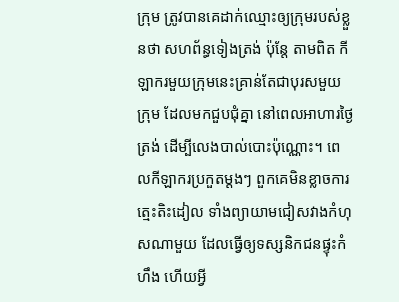ក្រុម ត្រូវបានគេដាក់ឈ្មោះឲ្យក្រុមរបស់ខ្លួនថា សហព័ន្ធទៀងត្រង់ ប៉ុន្តែ តាមពិត កីឡាករមួយក្រុមនេះគ្រាន់តែជាបុរសមួយក្រុម ដែលមកជួបជុំគ្នា នៅពេលអាហារថ្ងៃត្រង់ ដើម្បីលេងបាល់បោះប៉ុណ្ណោះ។ ពេលកីឡាករប្រកួតម្តងៗ ពួកគេមិនខ្លាចការត្មេះតិះដៀល ទាំងព្យាយាមជៀសវាងកំហុសណាមួយ ដែលធ្វើឲ្យទស្សនិកជនផ្ទុះកំហឹង ហើយអ្វី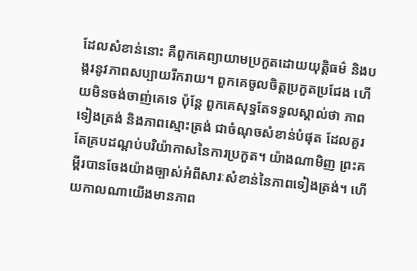ដែលសំខាន់នោះ គឺពួកគេព្យាយាមប្រកួតដោយយុត្តិធម៌ និងបង្ករនូវភាពសប្បាយរីករាយ។ ពួកគេចូលចិត្តប្រកួតប្រជែង ហើយមិនចង់ចាញ់គេទេ ប៉ុន្តែ ពួកគេសុទ្ធតែទទួលស្គាល់ថា ភាពទៀងត្រង់ និងភាពស្មោះត្រង់ ជាចំណុចសំខាន់បំផុត ដែលគួរតែគ្របដណ្តប់បរិយ៉ាកាសនៃការប្រកួត។ យ៉ាងណាមិញ ព្រះគម្ពីរបានចែងយ៉ាងច្បាស់អំពីសារៈសំខាន់នៃភាពទៀងត្រង់។ ហើយកាលណាយើងមានភាព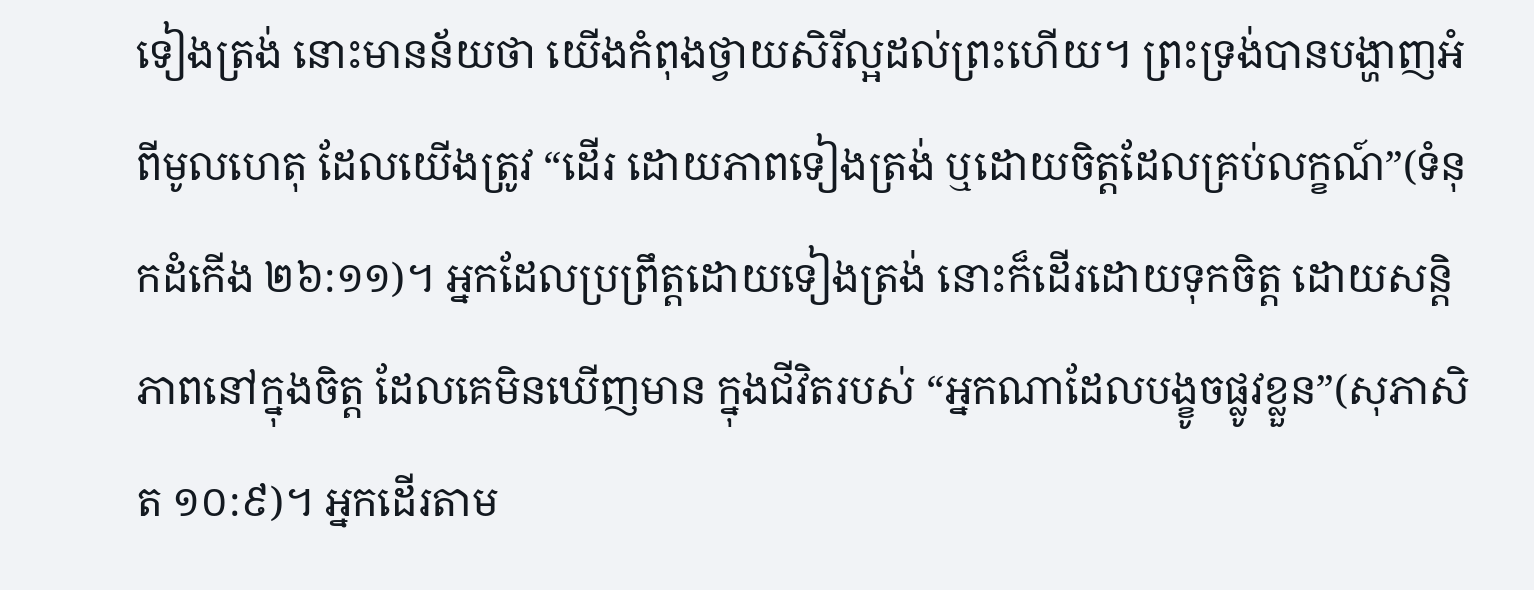ទៀងត្រង់ នោះមានន័យថា យើងកំពុងថ្វាយសិរីល្អដល់ព្រះហើយ។ ព្រះទ្រង់បានបង្ហាញអំពីមូលហេតុ ដែលយើងត្រូវ “ដើរ ដោយភាពទៀងត្រង់ ឬដោយចិត្តដែលគ្រប់លក្ខណ៍”(ទំនុកដំកើង ២៦:១១)។ អ្នកដែលប្រព្រឹត្តដោយទៀងត្រង់ នោះក៏ដើរដោយទុកចិត្ត ដោយសន្តិភាពនៅក្នុងចិត្ត ដែលគេមិនឃើញមាន ក្នុងជីវិតរបស់ “អ្នកណាដែលបង្ខូចផ្លូវខ្លួន”(សុភាសិត ១០:៩)។ អ្នកដើរតាម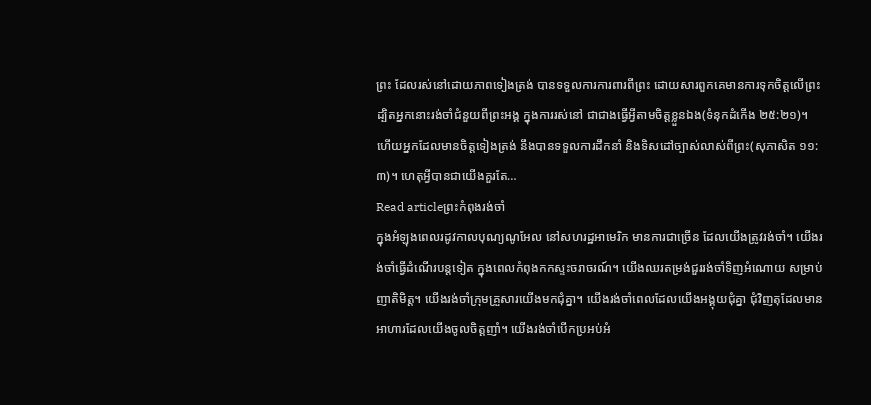ព្រះ ដែលរស់នៅដោយភាពទៀងត្រង់ បានទទួលការការពារពីព្រះ ដោយសារពួកគេមានការទុកចិត្តលើព្រះ ដ្បិតអ្នកនោះរង់ចាំជំនួយពីព្រះអង្គ ក្នុងការរស់នៅ ជាជាងធ្វើអ្វីតាមចិត្តខ្លួនឯង(ទំនុកដំកើង ២៥:២១)។ ហើយអ្នកដែលមានចិត្តទៀងត្រង់ នឹងបានទទួលការដឹកនាំ និងទិសដៅច្បាស់លាស់ពីព្រះ(សុភាសិត ១១:៣)។ ហេតុអ្វីបានជាយើងគួរតែ…
Read articleព្រះកំពុងរង់ចាំ
ក្នុងអំឡុងពេលរដូវកាលបុណ្យណូអែល នៅសហរដ្ឋអាមេរិក មានការជាច្រើន ដែលយើងត្រូវរង់ចាំ។ យើងរង់ចាំធ្វើដំណើរបន្តទៀត ក្នុងពេលកំពុងកកស្ទះចរាចរណ៍។ យើងឈរតម្រង់ជួររង់ចាំទិញអំណោយ សម្រាប់ញាតិមិត្ត។ យើងរង់ចាំក្រុមគ្រួសារយើងមកជុំគ្នា។ យើងរង់ចាំពេលដែលយើងអង្គុយជុំគ្នា ជុំវិញតុដែលមានអាហារដែលយើងចូលចិត្តញាំ។ យើងរង់ចាំបើកប្រអប់អំ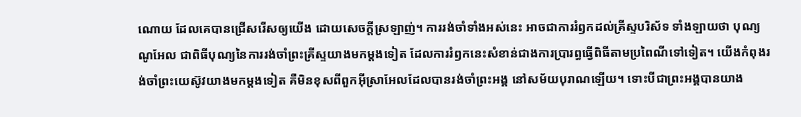ណោយ ដែលគេបានជ្រើសរើសឲ្យយើង ដោយសេចក្តីស្រឡាញ់។ ការរង់ចាំទាំងអស់នេះ អាចជាការរំឭកដល់គ្រីស្ទបរិស័ទ ទាំងឡាយថា បុណ្យណូអែល ជាពិធីបុណ្យនៃការរង់ចាំព្រះគ្រីស្ទយាងមកម្តងទៀត ដែលការរំឭកនេះសំខាន់ជាងការប្រារព្ធធ្វើពិធីតាមប្រពៃណីទៅទៀត។ យើងកំពុងរង់ចាំព្រះយេស៊ូវយាងមកម្តងទៀត គឺមិនខុសពីពួកអ៊ីស្រាអែលដែលបានរង់ចាំព្រះអង្គ នៅសម័យបុរាណឡើយ។ ទោះបីជាព្រះអង្គបានយាង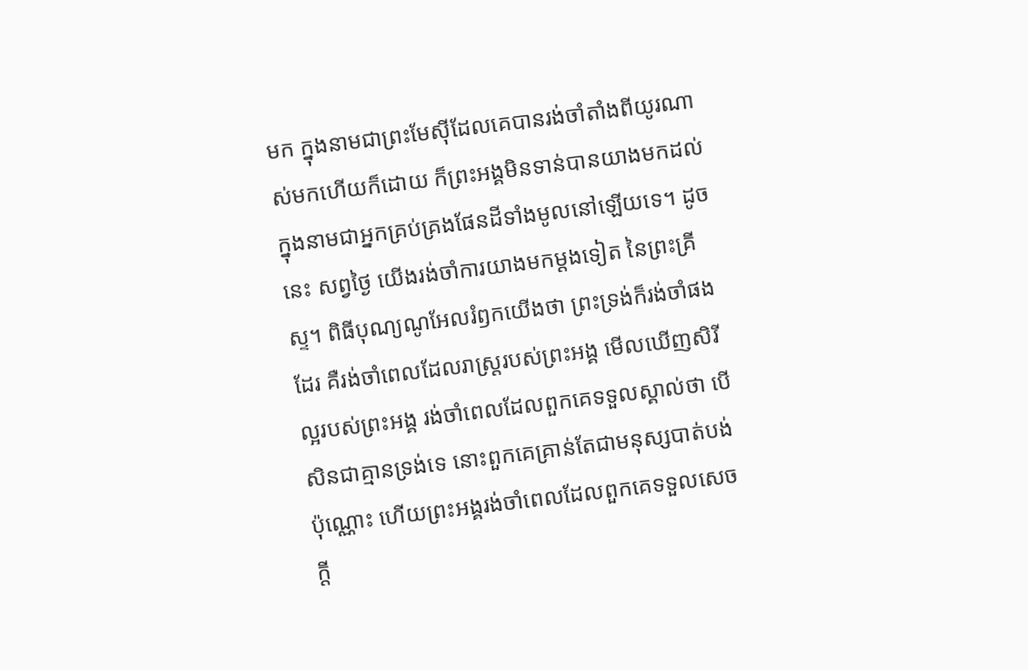មក ក្នុងនាមជាព្រះមែស៊ីដែលគេបានរង់ចាំតាំងពីយូរណាស់មកហើយក៏ដោយ ក៏ព្រះអង្គមិនទាន់បានយាងមកដល់ ក្នុងនាមជាអ្នកគ្រប់គ្រងផែនដីទាំងមូលនៅឡើយទេ។ ដូចនេះ សព្វថ្ងៃ យើងរង់ចាំការយាងមកម្តងទៀត នៃព្រះគ្រីស្ទ។ ពិធីបុណ្យណូអែលរំឭកយើងថា ព្រះទ្រង់ក៏រង់ចាំផងដែរ គឺរង់ចាំពេលដែលរាស្រ្តរបស់ព្រះអង្គ មើលឃើញសិរីល្អរបស់ព្រះអង្គ រង់ចាំពេលដែលពួកគេទទួលស្គាល់ថា បើសិនជាគ្មានទ្រង់ទេ នោះពួកគេគ្រាន់តែជាមនុស្សបាត់បង់ប៉ុណ្ណោះ ហើយព្រះអង្គរង់ចាំពេលដែលពួកគេទទួលសេចក្តី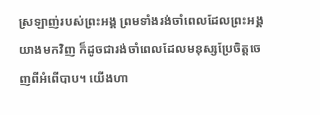ស្រឡាញ់របស់ព្រះអង្គ ព្រមទាំងរង់ចាំពេលដែលព្រះអង្គយាងមកវិញ ក៏ដូចជារង់ចាំពេលដែលមនុស្សប្រែចិត្តចេញពីអំពើបាប។ យើងហា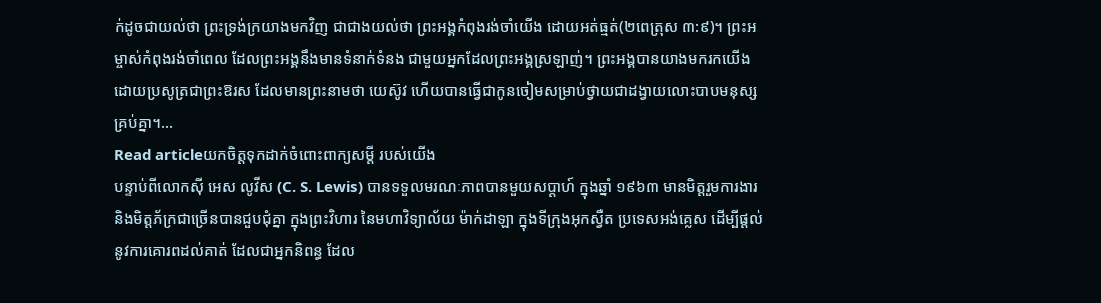ក់ដូចជាយល់ថា ព្រះទ្រង់ក្រយាងមកវិញ ជាជាងយល់ថា ព្រះអង្គកំពុងរង់ចាំយើង ដោយអត់ធ្មត់(២ពេត្រុស ៣:៩)។ ព្រះអម្ចាស់កំពុងរង់ចាំពេល ដែលព្រះអង្គនឹងមានទំនាក់ទំនង ជាមួយអ្នកដែលព្រះអង្គស្រឡាញ់។ ព្រះអង្គបានយាងមករកយើង ដោយប្រសូត្រជាព្រះឱរស ដែលមានព្រះនាមថា យេស៊ូវ ហើយបានធ្វើជាកូនចៀមសម្រាប់ថ្វាយជាដង្វាយលោះបាបមនុស្សគ្រប់គ្នា។…
Read articleយកចិត្តទុកដាក់ចំពោះពាក្យសម្តី របស់យើង
បន្ទាប់ពីលោកស៊ី អេស លូវីស (C. S. Lewis) បានទទួលមរណៈភាពបានមួយសប្តាហ៍ ក្នុងឆ្នាំ ១៩៦៣ មានមិត្តរួមការងារ និងមិត្តភ័ក្រជាច្រើនបានជួបជុំគ្នា ក្នុងព្រះវិហារ នៃមហាវិទ្យាល័យ ម៉ាក់ដាឡា ក្នុងទីក្រុងអុកស្វឺត ប្រទេសអង់គ្លេស ដើម្បីផ្តល់នូវការគោរពដល់គាត់ ដែលជាអ្នកនិពន្ធ ដែល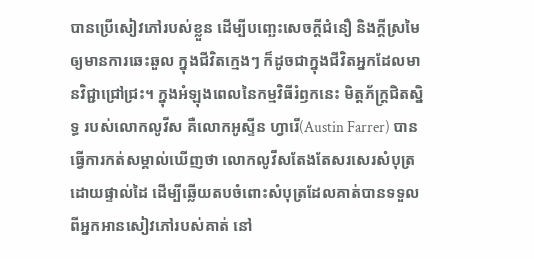បានប្រើសៀវភៅរបស់ខ្លួន ដើម្បីបញ្ឆេះសេចក្តីជំនឿ និងក្តីស្រមៃឲ្យមានការឆេះឆួល ក្នុងជីវិតក្មេងៗ ក៏ដូចជាក្នុងជីវិតអ្នកដែលមានវិជ្ជាជ្រៅជ្រះ។ ក្នុងអំឡុងពេលនៃកម្មវិធីរំឭកនេះ មិត្តភ័ក្រ្តជិតស្និទ្ធ របស់លោកលូវីស គឺលោកអូស្ទីន ហ្វារើ(Austin Farrer) បានធ្វើការកត់សម្គាល់ឃើញថា លោកលូវីសតែងតែសរសេរសំបុត្រដោយផ្ទាល់ដៃ ដើម្បីឆ្លើយតបចំពោះសំបុត្រដែលគាត់បានទទួលពីអ្នកអានសៀវភៅរបស់គាត់ នៅ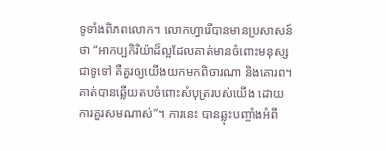ទូទាំងពិភពលោក។ លោកហ្វារើបានមានប្រសាសន៍ថា “អាកប្បកិរិយ៉ាដ៏ល្អដែលគាត់មានចំពោះមនុស្សជាទូទៅ គឺគួរឲ្យយើងយកមកពិចារណា និងគោរព។ គាត់បានឆ្លើយតបចំពោះសំបុត្ររបស់យើង ដោយការគួរសមណាស់”។ ការនេះ បានឆ្លុះបញ្ចាំងអំពី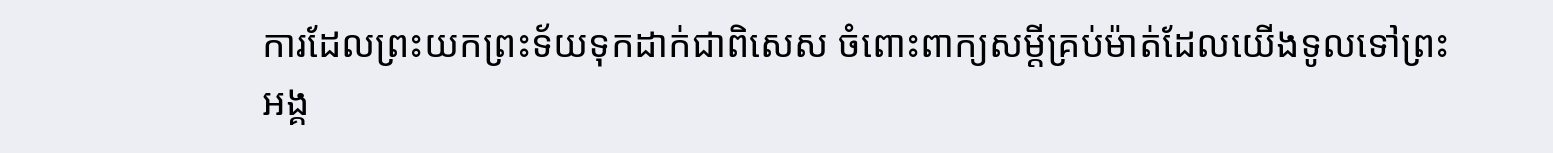ការដែលព្រះយកព្រះទ័យទុកដាក់ជាពិសេស ចំពោះពាក្យសម្តីគ្រប់ម៉ាត់ដែលយើងទូលទៅព្រះអង្គ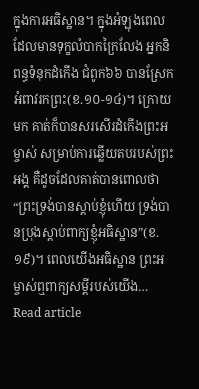ក្នុងការអធិស្ឋាន។ ក្នុងអំឡុងពេលដែលមានទុក្ខលំបាកក្រៃលែង អ្នកនិពន្ធទំនុកដំកើង ជំពូក៦៦ បានស្រែកអំពាវរកព្រះ(ខ.១០-១៤)។ ក្រោយមក គាត់ក៏បានសរសើរដំកើងព្រះអម្ចាស់ សម្រាប់ការឆ្លើយតបរបស់ព្រះអង្គ គឺដូចដែលគាត់បានពោលថា “ព្រះទ្រង់បានស្តាប់ខ្ញុំហើយ ទ្រង់បានប្រុងស្តាប់ពាក្យខ្ញុំអធិស្ឋាន”(ខ.១៩)។ ពេលយើងអធិស្ឋាន ព្រះអម្ចាស់ឮពាក្យសម្តីរបស់យើង…
Read article